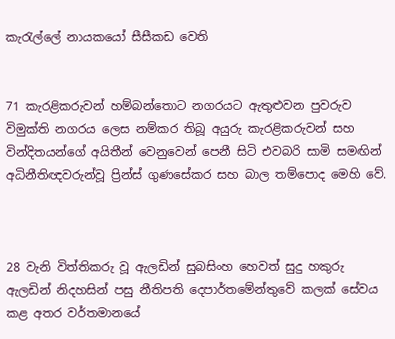කැරැල්ලේ නායකයෝ සීසීකඩ වෙති


71 කැරළිකරුවන් හම්බන්තොට නගරයට ඇතුළුවන පුවරුව විමුක්ති නගරය ලෙස නම්කර තිබූ අයුරු කැරළිකරුවන් සහ වින්දිතයන්ගේ අයිතීන් වෙනුවෙන් පෙනී සිටි එවබරි සාමි සමඟින් අධිනීතිඥවරුන්වූ ප්‍රින්ස් ගුණසේකර සහ බාල තම්පොද මෙහි වේ.



28 වැනි විත්තිකරු වූ ඇලඩින් සුබසිංහ හෙවත් සුදු හකුරු ඇලඩින් නිදහසින් පසු නීතිපති දෙපාර්තමේන්තුවේ කලක් සේවය කළ අතර වර්තමානයේ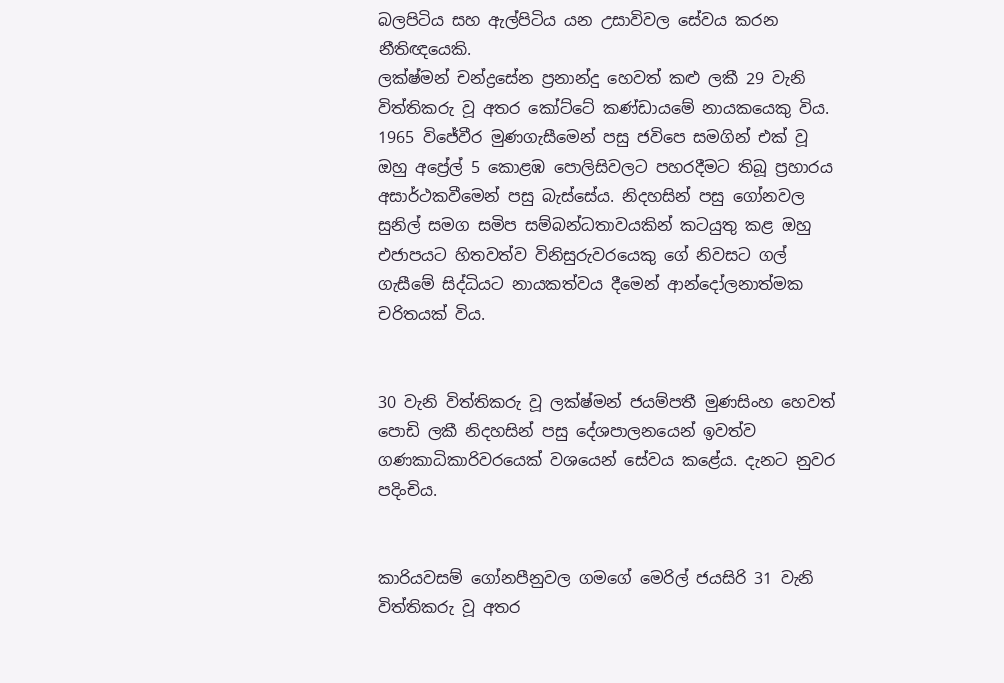බලපිටිය සහ ඇල්පිටිය යන උසාවිවල සේවය කරන නීතිඥයෙකි.
ලක්ෂ්මන් චන්ද්‍රසේන ප්‍රනාන්දු හෙවත් කළු ලකී 29 වැනි විත්තිකරු වූ අතර කෝට්ටේ කණ්ඩායමේ නායකයෙකු විය. 1965 විජේවීර මුණගැසීමෙන් පසු ජවිපෙ සමගින් එක් වූ ඔහු අප්‍රේල් 5 කොළඹ පොලිසිවලට පහරදීමට තිබූ ප්‍රහාරය අසාර්ථකවීමෙන් පසු බැස්සේය. නිදහසින් පසු ගෝනවල සුනිල් සමග සමිප සම්බන්ධතාවයකින් කටයුතු කළ ඔහු එජාපයට හිතවත්ව විනිසුරුවරයෙකු ගේ නිවසට ගල් ගැසීමේ සිද්ධියට නායකත්වය දීමෙන් ආන්දෝලනාත්මක චරිතයක් විය.


30 වැනි විත්තිකරු වූ ලක්ෂ්මන් ජයම්පතී මුණසිංහ හෙවත් පොඩි ලකී නිදහසින් පසු දේශපාලනයෙන් ඉවත්ව ගණකාධිකාරිවරයෙක් වශයෙන් සේවය කළේය. දැනට නුවර පදිංචිය.


කාරියවසම් ගෝනපීනුවල ගමගේ මෙරිල් ජයසිරි 31 වැනි විත්තිකරු වූ අතර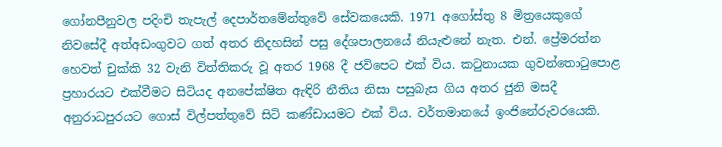ගෝනපීනුවල පදිංචි තැපැල් දෙපාර්තමේන්තුවේ සේවකයෙකි. 1971 අගෝස්තු 8 මිත්‍රයෙකුගේ නිවසේදී අත්අඩංගුවට ගත් අතර නිදහසින් පසු දේශපාලනයේ නියැළුනේ නැත. එන්. ප්‍රේමරත්න හෙවත් චුක්කි 32 වැනි විත්තිකරු වූ අතර 1968 දී ජවිපෙට එක් විය. කටුනායක ගුවන්තොටුපොළ ප්‍රහාරයට එක්වීමට සිටියද අනපේක්ෂිත ඇඳිරි නීතිය නිසා පසුබැස ගිය අතර ජුනි මසදී අනුරාධපුරයට ගොස් විල්පත්තුවේ සිටි කණ්ඩායමට එක් විය. වර්තමානයේ ඉංජිනේරුවරයෙකි.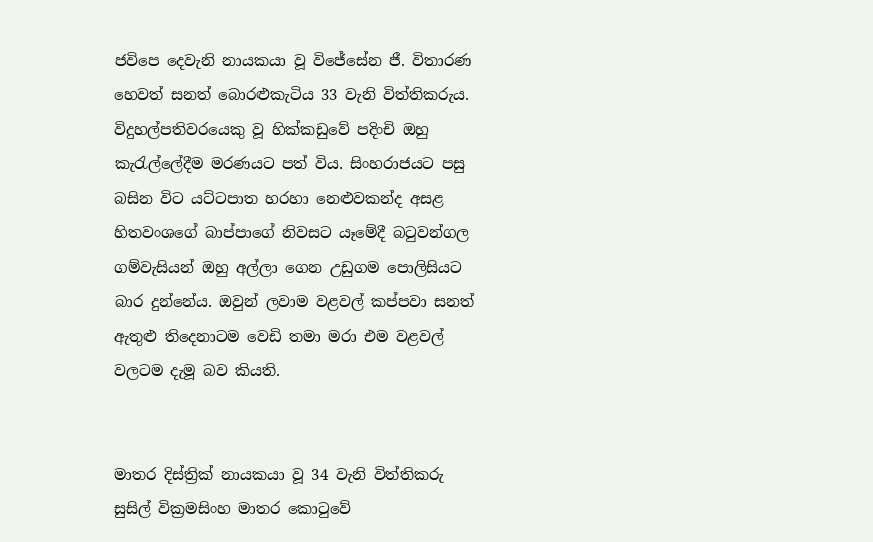ජවිපෙ දෙවැනි නායකයා වූ විජේසේන ජී. විතාරණ හෙවත් සනත් බොරළුකැටිය 33 වැනි විත්තිකරුය. විදුහල්පතිවරයෙකු වූ හික්කඩුවේ පදිංචි ඔහු කැරැල්ලේදීම මරණයට පත් විය. සිංහරාජයට පසු බසින විට යට්ටපාත හරහා නෙළුවකන්ද අසළ හිතවංශගේ බාප්පාගේ නිවසට යෑමේදී බටුවන්ගල ගම්වැසියන් ඔහු අල්ලා ගෙන උඩුගම පොලිසියට බාර දුන්නේය. ඔවුන් ලවාම වළවල් කප්පවා සනත් ඇතුළු තිදෙනාටම වෙඩි තමා මරා එම වළවල් වලටම දැමූ බව කියති.


මාතර දිස්ත්‍රික් නායකයා වූ 34 වැනි විත්තිකරු සුසිල් වික්‍රමසිංහ මාතර කොටුවේ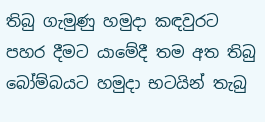තිබු ගැමුණු හමුදා කඳවුරට පහර දීමට යාමේදී තම අත තිබු බෝම්බයට හමුදා භටයින් තැබු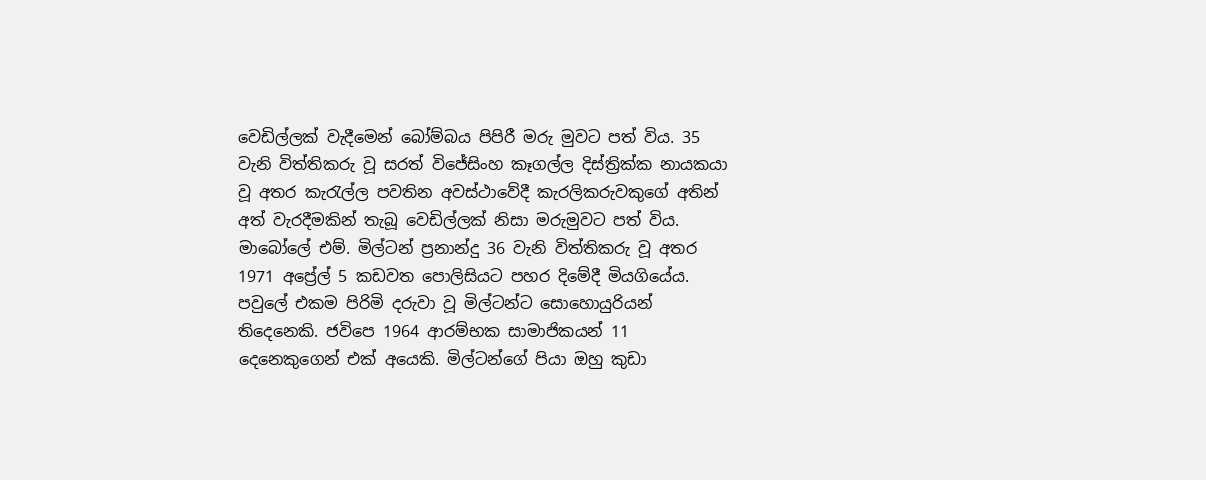වෙඩිල්ලක් වැදීමෙන් බෝම්බය පිපිරී මරු මුවට පත් විය. 35 වැනි විත්තිකරු වූ සරත් විජේසිංහ කෑගල්ල දිස්ත්‍රික්ක නායකයා වූ අතර කැරැල්ල පවතින අවස්ථාවේදී කැරලිකරුවකුගේ අතින් අත් වැරදීමකින් තැබූ වෙඩිල්ලක් නිසා මරුමුවට පත් විය. මාබෝලේ එම්. මිල්ටන් ප්‍රනාන්දු 36 වැනි විත්තිකරු වූ අතර 1971 අප්‍රේල් 5 කඩවත පොලිසියට පහර දිමේදී මියගියේය. පවුලේ එකම පිරිමි දරුවා වූ මිල්ටන්ට සොහොයුරියන් තිදෙනෙකි. ජවිපෙ 1964 ආරම්භක සාමාජිකයන් 11 දෙනෙකුගෙන් එක් අයෙකි. මිල්ටන්ගේ පියා ඔහු කුඩා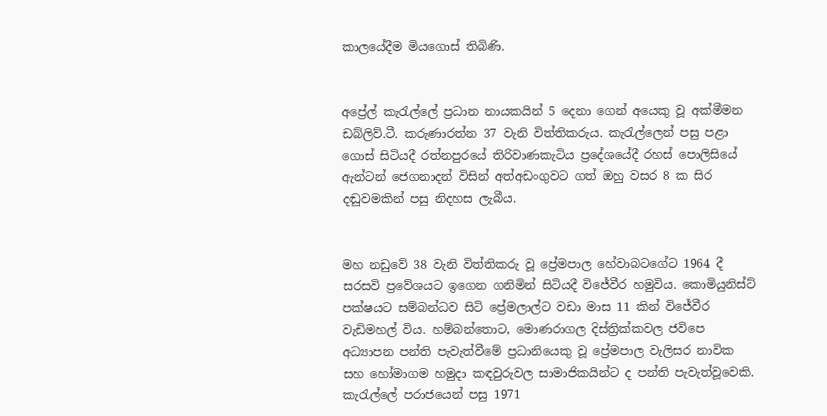කාලයේදීම මියගොස් තිබිණි.


අප්‍රේල් කැරැල්ලේ ප්‍රධාන නායකයින් 5 දෙනා ගෙන් අයෙකු වූ අක්මීමන ඩබ්ලිව්.ටී. කරුණාරත්න 37 වැනි විත්තිකරුය. කැරැල්ලෙන් පසු පළා ගොස් සිටියදී රත්නපුරයේ තිරිවාණකැටිය ප්‍රදේශයේදී රහස් පොලිසියේ ඇන්ටන් ජෙගනාදන් විසින් අත්අඩංගුවට ගත් ඔහු වසර 8 ක සිර දඬුවමකින් පසු නිදහස ලැබීය.


මහ නඩුවේ 38 වැනි විත්තිකරු වූ ප්‍රේමපාල හේවාබටගේට 1964 දී සරසවි ප්‍රවේශයට ඉගෙන ගනිමින් සිටියදී විජේවීර හමුවිය. කොමියුනිස්ට් පක්ෂයට සම්බන්ධව සිටි ප්‍රේමලාල්ට වඩා මාස 11 කින් විජේවීර වැඩිමහල් විය. හම්බන්තොට, මොණරාගල දිස්ත්‍රික්කවල ජවිපෙ අධ්‍යාපන පන්ති පැවැත්වීමේ ප්‍රධානියෙකු වූ ප්‍රේමපාල වැලිසර නාවික සහ හෝමාගම හමුදා කඳවුරුවල සාමාජිකයින්ට ද පන්ති පැවැත්වූවෙකි. කැරැල්ලේ පරාජයෙන් පසු 1971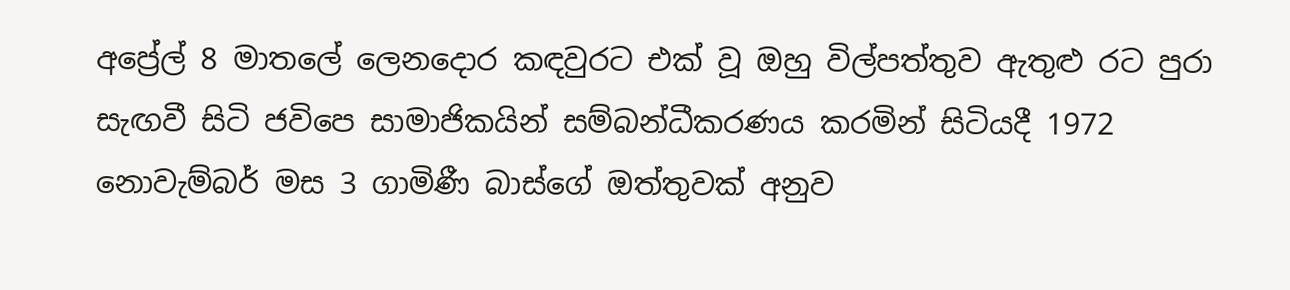අප්‍රේල් 8 මාතලේ ලෙනදොර කඳවුරට එක් වූ ඔහු විල්පත්තුව ඇතුළු රට පුරා සැඟවී සිටි ජවිපෙ සාමාජිකයින් සම්බන්ධීකරණය කරමින් සිටියදී 1972 නොවැම්බර් මස 3 ගාමිණී බාස්ගේ ඔත්තුවක් අනුව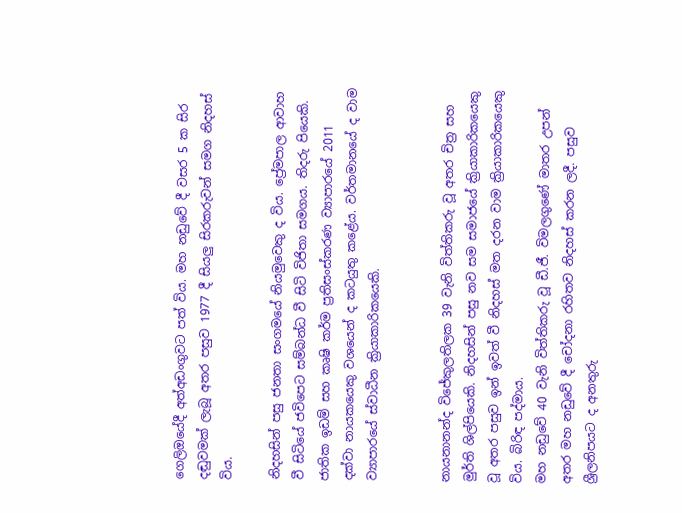ගෙලිඔයේදී අත්අඩංගුවට පත් විය. මහ නඩුවේ දී වසර 5 ක සිර දඬුවමක් ලැබූ අතර පසුව 1977 දී සියලු සිරකරුවන් සමග නිදහස් විය.

නිදහසින් පසු ජනතා සංගමයේ නියමුවෙකු ද විය. ප්‍රේමපාල ආවාහ වී සිටියේ ජවිපෙට සම්බන්ධ වී සිටි විජිතා සමගය. තිදරු පියෙකි. ජාතික ඉඩම් සහ කෘෂි කර්ම ප්‍රතිසංස්කරණ ව්‍යාපාරයේ 2011 දක්වා නායකයෙකු වශයෙන් ද කටයුතු කළේය. වර්තමානයේ ද වාම ව්‍යාපාරයේ ස්වාධීන ක්‍රියාකාරිකයෙකි.


නායනානන්ද විජේකුලතිලක 39 වැනි විත්තිකරු වූ අතර චිත්‍ර සහ මුර්ති ශිල්පියෙකි. නිදහසින් පසු නව සම සමාජයේ ක්‍රියාකාරිකයෙකු වූ අතර පසුව ඉන් ඉවත් වී නිදහස් මත දරන වාම ක්‍රියාකාරිකයෙකු විය. බිරිඳ පද්මාය.
මහ නඩුවේ 40 වැනි විත්තිකරු වූ ඩී.ජී. විමලගුණේ මාතර උපන් අතර මහ නඩුවේ දී චෝදනා රහිතව නිදහස් කරන ලදී. පසුව ශ්‍රීලනිපයට ද අනතුරු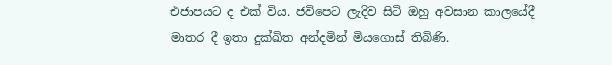එජාපයට ද එක් විය. ජවිපෙට ලැදිව සිටි ඔහු අවසාන කාලයේදී මාතර දී ඉතා දුක්ඛිත අන්දමින් මියගොස් තිබිණි.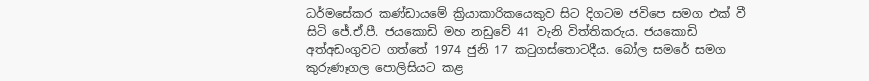ධර්මසේකර කණ්ඩායමේ ක්‍රියාකාරිකයෙකුව සිට දිගටම ජවිපෙ සමග එක් වී සිටි ජේ.ඒ.පී. ජයකොඩි මහ නඩුවේ 41 වැනි විත්තිකරුය. ජයකොඩි අත්අඩංගුවට ගත්තේ 1974 ජුනි 17 කටුගස්තොටදීය. බෝල සමරේ සමග කුරුණෑගල පොලිසියට කළ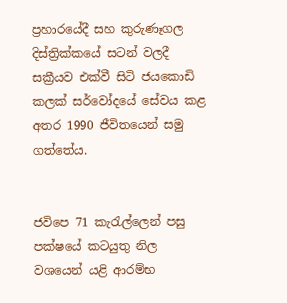ප්‍රහාරයේදී සහ කුරුණෑගල දිස්ත්‍රික්කයේ සටන් වලදී සක්‍රීයව එක්වී සිටි ජයකොඩි කලක් සර්වෝදයේ සේවය කළ අතර 1990 ජීවිතයෙන් සමු ගත්තේය.


ජවිපෙ 71 කැරැල්ලෙන් පසු පක්ෂයේ කටයුතු නිල වශයෙන් යළි ආරම්භ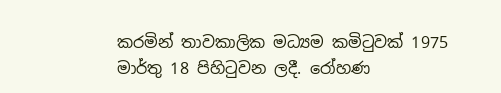කරමින් තාවකාලික මධ්‍යම කමිටුවක් 1975 මාර්තු 18 පිහිටුවන ලදී. රෝහණ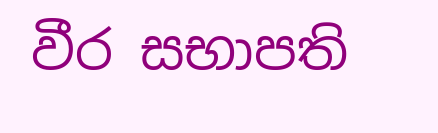වීර සභාපති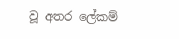වූ අතර ලේකම්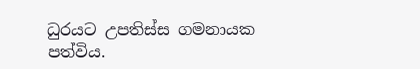ධුරයට උපතිස්ස ගමනායක පත්විය.